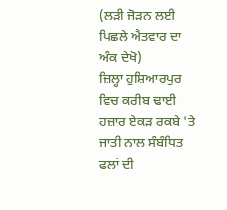(ਲੜੀ ਜੋੜਨ ਲਈ ਪਿਛਲੇ ਐਤਵਾਰ ਦਾ ਅੰਕ ਦੇਖੋ)
ਜ਼ਿਲ੍ਹਾ ਹੁਸ਼ਿਆਰਪੁਰ ਵਿਚ ਕਰੀਬ ਢਾਈ ਹਜ਼ਾਰ ਏਕੜ ਰਕਬੇ 'ਤੇ ਜਾਤੀ ਨਾਲ ਸੰਬੰਧਿਤ ਫਲਾਂ ਦੀ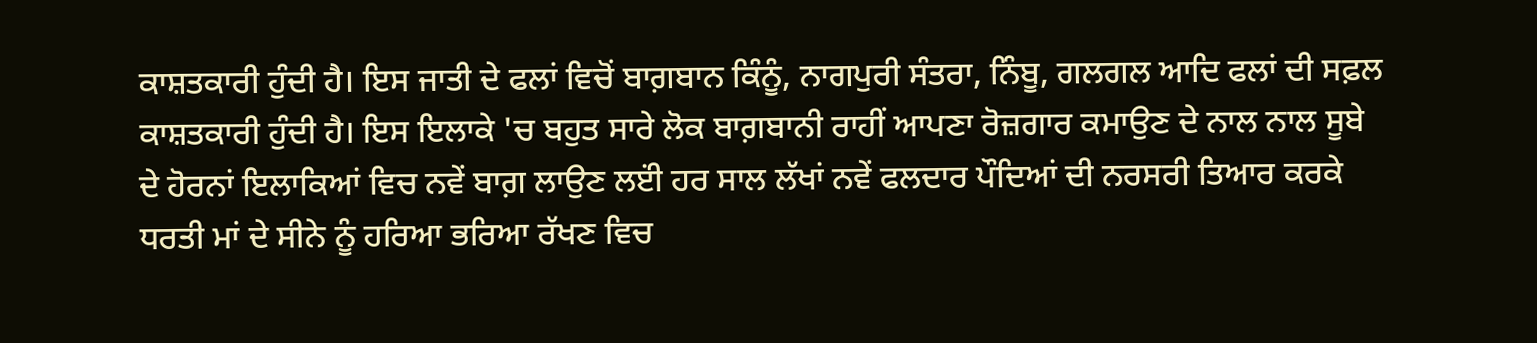ਕਾਸ਼ਤਕਾਰੀ ਹੁੰਦੀ ਹੈ। ਇਸ ਜਾਤੀ ਦੇ ਫਲਾਂ ਵਿਚੋਂ ਬਾਗ਼ਬਾਨ ਕਿੰਨੂੰ, ਨਾਗਪੁਰੀ ਸੰਤਰਾ, ਨਿੰਬੂ, ਗਲਗਲ ਆਦਿ ਫਲਾਂ ਦੀ ਸਫ਼ਲ ਕਾਸ਼ਤਕਾਰੀ ਹੁੰਦੀ ਹੈ। ਇਸ ਇਲਾਕੇ 'ਚ ਬਹੁਤ ਸਾਰੇ ਲੋਕ ਬਾਗ਼ਬਾਨੀ ਰਾਹੀਂ ਆਪਣਾ ਰੋਜ਼ਗਾਰ ਕਮਾਉਣ ਦੇ ਨਾਲ ਨਾਲ ਸੂਬੇ ਦੇ ਹੋਰਨਾਂ ਇਲਾਕਿਆਂ ਵਿਚ ਨਵੇਂ ਬਾਗ਼ ਲਾਉਣ ਲੲਂੀ ਹਰ ਸਾਲ ਲੱਖਾਂ ਨਵੇਂ ਫਲਦਾਰ ਪੌਦਿਆਂ ਦੀ ਨਰਸਰੀ ਤਿਆਰ ਕਰਕੇ ਧਰਤੀ ਮਾਂ ਦੇ ਸੀਨੇ ਨੂੰ ਹਰਿਆ ਭਰਿਆ ਰੱਖਣ ਵਿਚ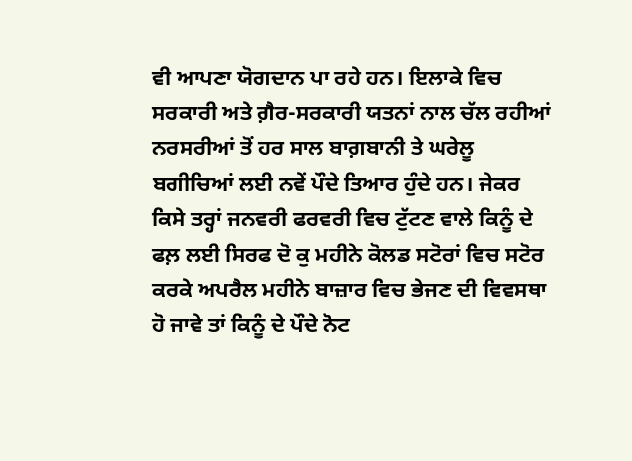ਵੀ ਆਪਣਾ ਯੋਗਦਾਨ ਪਾ ਰਹੇ ਹਨ। ਇਲਾਕੇ ਵਿਚ ਸਰਕਾਰੀ ਅਤੇ ਗ਼ੈਰ-ਸਰਕਾਰੀ ਯਤਨਾਂ ਨਾਲ ਚੱਲ ਰਹੀਆਂ ਨਰਸਰੀਆਂ ਤੋਂ ਹਰ ਸਾਲ ਬਾਗ਼ਬਾਨੀ ਤੇ ਘਰੇਲੂ ਬਗੀਚਿਆਂ ਲਈ ਨਵੇਂ ਪੌਦੇ ਤਿਆਰ ਹੁੰਦੇ ਹਨ। ਜੇਕਰ ਕਿਸੇ ਤਰ੍ਹਾਂ ਜਨਵਰੀ ਫਰਵਰੀ ਵਿਚ ਟੁੱਟਣ ਵਾਲੇ ਕਿਨੂੰ ਦੇ ਫਲ਼ ਲਈ ਸਿਰਫ ਦੋ ਕੁ ਮਹੀਨੇ ਕੋਲਡ ਸਟੋਰਾਂ ਵਿਚ ਸਟੋਰ ਕਰਕੇ ਅਪਰੈਲ ਮਹੀਨੇ ਬਾਜ਼ਾਰ ਵਿਚ ਭੇਜਣ ਦੀ ਵਿਵਸਥਾ ਹੋ ਜਾਵੇ ਤਾਂ ਕਿਨੂੰ ਦੇ ਪੌਦੇ ਨੋਟ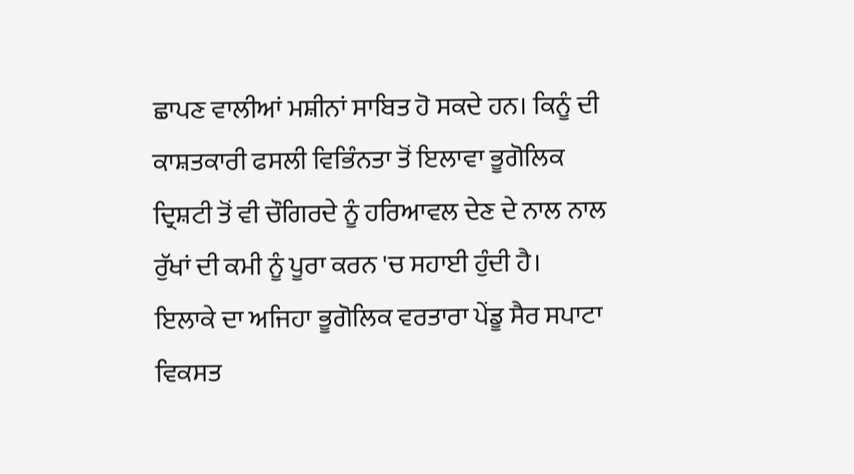ਛਾਪਣ ਵਾਲੀਆਂ ਮਸ਼ੀਨਾਂ ਸਾਬਿਤ ਹੋ ਸਕਦੇ ਹਨ। ਕਿਨੂੰ ਦੀ ਕਾਸ਼ਤਕਾਰੀ ਫਸਲੀ ਵਿਭਿੰਨਤਾ ਤੋਂ ਇਲਾਵਾ ਭੂਗੋਲਿਕ ਦ੍ਰਿਸ਼ਟੀ ਤੋਂ ਵੀ ਚੌਗਿਰਦੇ ਨੂੰ ਹਰਿਆਵਲ ਦੇਣ ਦੇ ਨਾਲ ਨਾਲ ਰੁੱਖਾਂ ਦੀ ਕਮੀ ਨੂੰ ਪੂਰਾ ਕਰਨ 'ਚ ਸਹਾਈ ਹੁੰਦੀ ਹੈ। ਇਲਾਕੇ ਦਾ ਅਜਿਹਾ ਭੂਗੋਲਿਕ ਵਰਤਾਰਾ ਪੇਂਡੂ ਸੈਰ ਸਪਾਟਾ ਵਿਕਸਤ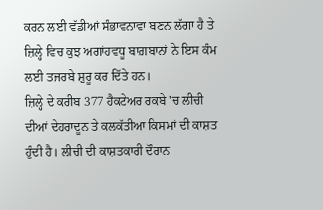ਕਰਨ ਲਈ ਵੱਡੀਆਂ ਸੰਭਾਵਨਾਵਾ ਬਣਨ ਲੱਗਾ ਹੈ ਤੇ ਜ਼ਿਲ੍ਹੇ ਵਿਚ ਕੁਝ ਅਗਾਂਹਵਧੂ ਬਾਗ਼ਬਾਨਾਂ ਨੇ ਇਸ ਕੰਮ ਲਈ ਤਜਰਬੇ ਸ਼ੁਰੂ ਕਰ ਦਿੱਤੇ ਹਨ।
ਜ਼ਿਲ੍ਹੇ ਦੇ ਕਰੀਬ 377 ਹੈਕਟੇਅਰ ਰਕਬੇ 'ਚ ਲੀਚੀ ਦੀਆਂ ਦੇਹਰਾਦੂਨ ਤੇ ਕਲਕੱਤੀਆ ਕਿਸਮਾਂ ਦੀ ਕਾਸ਼ਤ ਹੁੰਦੀ ਹੈ। ਲੀਚੀ ਦੀ ਕਾਸ਼ਤਕਾਰੀ ਦੌਰਾਨ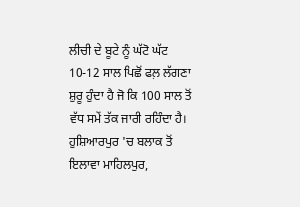ਲੀਚੀ ਦੇ ਬੂਟੇ ਨੂੰ ਘੱਟੋ ਘੱਟ 10-12 ਸਾਲ ਪਿਛੋਂ ਫਲ਼ ਲੱਗਣਾ ਸ਼ੁਰੂ ਹੁੰਦਾ ਹੈ ਜੋ ਕਿ 100 ਸਾਲ ਤੋਂ ਵੱਧ ਸਮੇਂ ਤੱਕ ਜਾਰੀ ਰਹਿੰਦਾ ਹੈ। ਹੁਸ਼ਿਆਰਪੁਰ 'ਚ ਬਲਾਕ ਤੋਂ ਇਲਾਵਾ ਮਾਹਿਲਪੁਰ,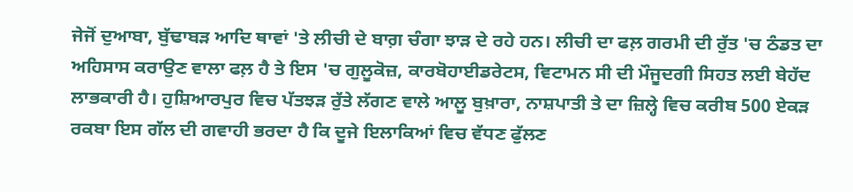ਜੇਜੋਂ ਦੁਆਬਾ, ਬੁੱਢਾਬੜ ਆਦਿ ਥਾਵਾਂ 'ਤੇ ਲੀਚੀ ਦੇ ਬਾਗ਼ ਚੰਗਾ ਝਾੜ ਦੇ ਰਹੇ ਹਨ। ਲੀਚੀ ਦਾ ਫਲ਼ ਗਰਮੀ ਦੀ ਰੁੱਤ 'ਚ ਠੰਡਤ ਦਾ ਅਹਿਸਾਸ ਕਰਾਉਣ ਵਾਲਾ ਫਲ਼ ਹੈ ਤੇ ਇਸ 'ਚ ਗੁਲੂਕੋਜ਼, ਕਾਰਬੋਹਾਈਡਰੇਟਸ, ਵਿਟਾਮਨ ਸੀ ਦੀ ਮੌਜੂਦਗੀ ਸਿਹਤ ਲਈ ਬੇਹੱਦ ਲਾਭਕਾਰੀ ਹੈ। ਹੁਸ਼ਿਆਰਪੁਰ ਵਿਚ ਪੱਤਝੜ ਰੁੱਤੇ ਲੱਗਣ ਵਾਲੇ ਆਲੂ ਬੁਖ਼ਾਰਾ, ਨਾਸ਼ਪਾਤੀ ਤੇ ਦਾ ਜ਼ਿਲ੍ਹੇ ਵਿਚ ਕਰੀਬ 500 ਏਕੜ ਰਕਬਾ ਇਸ ਗੱਲ ਦੀ ਗਵਾਹੀ ਭਰਦਾ ਹੈ ਕਿ ਦੂਜੇ ਇਲਾਕਿਆਂ ਵਿਚ ਵੱਧਣ ਫੁੱਲਣ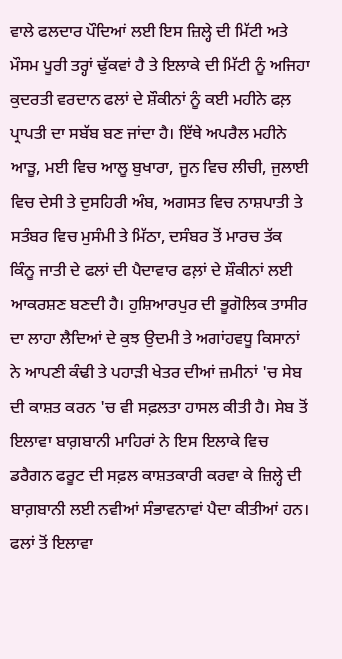ਵਾਲੇ ਫਲਦਾਰ ਪੌਦਿਆਂ ਲਈ ਇਸ ਜ਼ਿਲ੍ਹੇ ਦੀ ਮਿੱਟੀ ਅਤੇ ਮੌਸਮ ਪੂਰੀ ਤਰ੍ਹਾਂ ਢੁੱਕਵਾਂ ਹੈ ਤੇ ਇਲਾਕੇ ਦੀ ਮਿੱਟੀ ਨੂੰ ਅਜਿਹਾ ਕੁਦਰਤੀ ਵਰਦਾਨ ਫਲਾਂ ਦੇ ਸ਼ੌਕੀਨਾਂ ਨੂੰ ਕਈ ਮਹੀਨੇ ਫਲ਼ ਪ੍ਰਾਪਤੀ ਦਾ ਸਬੱਬ ਬਣ ਜਾਂਦਾ ਹੈ। ਇੱਥੇ ਅਪਰੈਲ ਮਹੀਨੇ ਆੜੂ, ਮਈ ਵਿਚ ਆਲੂ ਬੁਖਾਰਾ, ਜੂਨ ਵਿਚ ਲੀਚੀ, ਜੁਲਾਈ ਵਿਚ ਦੇਸੀ ਤੇ ਦੁਸਹਿਰੀ ਅੰਬ, ਅਗਸਤ ਵਿਚ ਨਾਸ਼ਪਾਤੀ ਤੇ ਸਤੰਬਰ ਵਿਚ ਮੁਸੰਮੀ ਤੇ ਮਿੱਠਾ, ਦਸੰਬਰ ਤੋਂ ਮਾਰਚ ਤੱਕ ਕਿੰਨੂ ਜਾਤੀ ਦੇ ਫਲਾਂ ਦੀ ਪੈਦਾਵਾਰ ਫਲ਼ਾਂ ਦੇ ਸ਼ੌਕੀਨਾਂ ਲਈ ਆਕਰਸ਼ਣ ਬਣਦੀ ਹੈ। ਹੁਸ਼ਿਆਰਪੁਰ ਦੀ ਭੂਗੋਲਿਕ ਤਾਸੀਰ ਦਾ ਲਾਹਾ ਲੈਦਿਆਂ ਦੇ ਕੁਝ ਉਦਮੀ ਤੇ ਅਗਾਂਹਵਧੂ ਕਿਸਾਨਾਂ ਨੇ ਆਪਣੀ ਕੰਢੀ ਤੇ ਪਹਾੜੀ ਖੇਤਰ ਦੀਆਂ ਜ਼ਮੀਨਾਂ 'ਚ ਸੇਬ ਦੀ ਕਾਸ਼ਤ ਕਰਨ 'ਚ ਵੀ ਸਫ਼ਲਤਾ ਹਾਸਲ ਕੀਤੀ ਹੈ। ਸੇਬ ਤੋਂ ਇਲਾਵਾ ਬਾਗ਼ਬਾਨੀ ਮਾਹਿਰਾਂ ਨੇ ਇਸ ਇਲਾਕੇ ਵਿਚ ਡਰੈਗਨ ਫਰੂਟ ਦੀ ਸਫ਼ਲ ਕਾਸ਼ਤਕਾਰੀ ਕਰਵਾ ਕੇ ਜ਼ਿਲ੍ਹੇ ਦੀ ਬਾਗ਼ਬਾਨੀ ਲਈ ਨਵੀਆਂ ਸੰਭਾਵਨਾਵਾਂ ਪੈਦਾ ਕੀਤੀਆਂ ਹਨ।
ਫਲਾਂ ਤੋਂ ਇਲਾਵਾ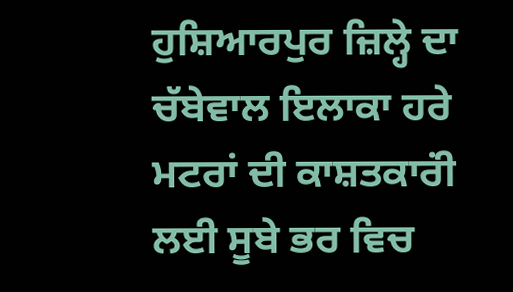ਹੁਸ਼ਿਆਰਪੁਰ ਜ਼ਿਲ੍ਹੇ ਦਾ ਚੱਬੇਵਾਲ ਇਲਾਕਾ ਹਰੇ ਮਟਰਾਂ ਦੀ ਕਾਸ਼ਤਕਾਰਂੀ ਲਈ ਸੂਬੇ ਭਰ ਵਿਚ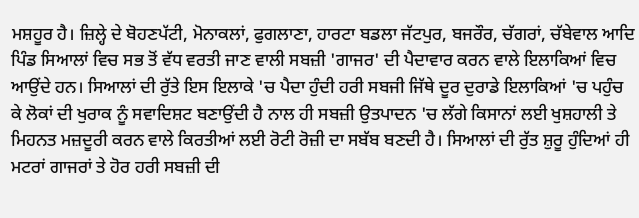ਮਸ਼ਹੂਰ ਹੈ। ਜ਼ਿਲ੍ਹੇ ਦੇ ਬੋਹਣਪੱਟੀ, ਮੋਨਾਕਲਾਂ, ਫੁਗਲਾਣਾ, ਹਾਰਟਾ ਬਡਲਾ ਜੱਟਪੁਰ, ਬਜਰੌਰ, ਚੱਗਰਾਂ, ਚੱਬੇਵਾਲ ਆਦਿ ਪਿੰਡ ਸਿਆਲਾਂ ਵਿਚ ਸਭ ਤੋਂ ਵੱਧ ਵਰਤੀ ਜਾਣ ਵਾਲੀ ਸਬਜ਼ੀ 'ਗਾਜਰ' ਦੀ ਪੈਦਾਵਾਰ ਕਰਨ ਵਾਲੇ ਇਲਾਕਿਆਂ ਵਿਚ ਆਉਂਦੇ ਹਨ। ਸਿਆਲਾਂ ਦੀ ਰੁੱਤੇ ਇਸ ਇਲਾਕੇ 'ਚ ਪੈਦਾ ਹੁੰਦੀ ਹਰੀ ਸਬਜੀ ਜਿੱਥੇ ਦੂਰ ਦੁਰਾਡੇ ਇਲਾਕਿਆਂ 'ਚ ਪਹੁੰਚ ਕੇ ਲੋਕਾਂ ਦੀ ਖੁਰਾਕ ਨੂੰ ਸਵਾਦਿਸ਼ਟ ਬਣਾਉਂਦੀ ਹੈ ਨਾਲ ਹੀ ਸਬਜ਼ੀ ਉਤਪਾਦਨ 'ਚ ਲੱਗੇ ਕਿਸਾਨਾਂ ਲਈ ਖੁਸ਼ਹਾਲੀ ਤੇ ਮਿਹਨਤ ਮਜ਼ਦੂਰੀ ਕਰਨ ਵਾਲੇ ਕਿਰਤੀਆਂ ਲਈ ਰੋਟੀ ਰੋਜ਼ੀ ਦਾ ਸਬੱਬ ਬਣਦੀ ਹੈ। ਸਿਆਲਾਂ ਦੀ ਰੁੱਤ ਸ਼ੁਰੂ ਹੁੰਦਿਆਂ ਹੀ ਮਟਰਾਂ ਗਾਜਰਾਂ ਤੇ ਹੋਰ ਹਰੀ ਸਬਜ਼ੀ ਦੀ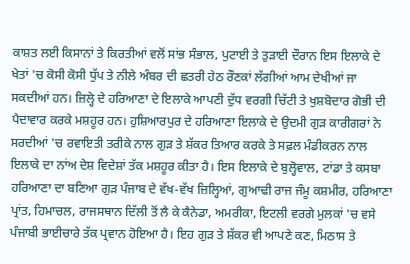ਕਾਸ਼ਤ ਲਈ ਕਿਸਾਨਾਂ ਤੇ ਕਿਰਤੀਆਂ ਵਲੋਂ ਸਾਂਭ ਸੰਭਾਲ, ਪੁਟਾਈ ਤੇ ਤੁੜਾਈ ਦੌਰਾਨ ਇਸ ਇਲਾਕੇ ਦੇ ਖੇਤਾਂ 'ਚ ਕੋਸੀ ਕੋਸੀ ਧੁੱਪ ਤੇ ਨੀਲੇ ਅੰਬਰ ਦੀ ਛਤਰੀ ਹੇਠ ਰੌਣਕਾਂ ਲੱਗੀਆਂ ਆਮ ਦੇਖੀਆਂ ਜਾ ਸਕਦੀਆਂ ਹਨ। ਜ਼ਿਲ੍ਹੇ ਦੇ ਹਰਿਆਣਾ ਦੇ ਇਲਾਕੇ ਆਪਣੀ ਦੁੱਧ ਵਰਗੀ ਚਿੱਟੀ ਤੇ ਖੁਸ਼ਬੋਦਾਰ ਗੋਭੀ ਦੀ ਪੈਦਾਵਾਰ ਕਰਕੇ ਮਸ਼ਹੂਰ ਹਨ। ਹੁਸ਼ਿਆਰਪੁਰ ਦੇ ਹਰਿਆਣਾ ਇਲਾਕੇ ਦੇ ਉਦਮੀ ਗੁੜ ਕਾਰੀਗਰਾਂ ਨੇ ਸਰਦੀਆਂ 'ਚ ਰਵਾਇਤੀ ਤਰੀਕੇ ਨਾਲ ਗੁੜ ਤੇ ਸ਼ੱਕਰ ਤਿਆਰ ਕਰਕੇ ਤੇ ਸਫ਼ਲ ਮੰਡੀਕਰਨ ਨਾਲ ਇਲਾਕੇ ਦਾ ਨਾਂਅ ਦੇਸ਼ ਵਿਦੇਸ਼ਾਂ ਤੱਕ ਮਸ਼ਹੂਰ ਕੀਤਾ ਹੈ। ਇਸ ਇਲਾਕੇ ਦੇ ਬੁਲ੍ਹੋਵਾਲ, ਟਾਂਡਾ ਤੇ ਕਸਬਾ ਹਰਿਆਣਾ ਦਾ ਬਣਿਆ ਗੁੜ ਪੰਜਾਬ ਦੇ ਵੱਖ-ਵੱਖ ਜ਼ਿਲ੍ਹਿਆਂ, ਗੁਆਢੀ ਰਾਜ ਜੰਮੂ ਕਸ਼ਮੀਰ, ਹਰਿਆਣਾ ਪ੍ਰਾਂਤ, ਹਿਮਾਚਲ, ਰਾਜਸਥਾਨ ਦਿੱਲੀ ਤੋਂ ਲੈ ਕੇ ਕੈਨੇਡਾ, ਅਮਰੀਕਾ, ਇਟਲੀ ਵਰਗੇ ਮੁਲਕਾਂ 'ਚ ਵਸੇ ਪੰਜਾਬੀ ਭਾਈਚਾਰੇ ਤੱਕ ਪ੍ਰਵਾਨ ਹੋਇਆ ਹੈ। ਇਹ ਗੁੜ ਤੇ ਸ਼ੱਕਰ ਵੀ ਆਪਣੇ ਕਣ, ਮਿਠਾਸ ਤੇ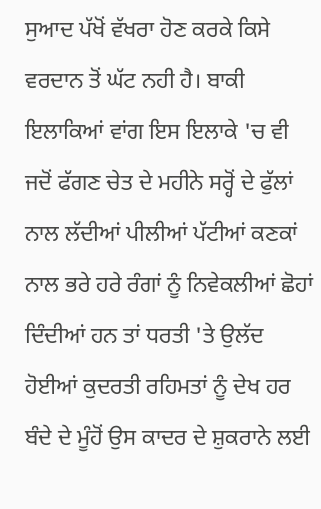ਸੁਆਦ ਪੱਖੋਂ ਵੱਖਰਾ ਹੋਣ ਕਰਕੇ ਕਿਸੇ ਵਰਦਾਨ ਤੋਂ ਘੱਟ ਨਹੀ ਹੈ। ਬਾਕੀ ਇਲਾਕਿਆਂ ਵਾਂਗ ਇਸ ਇਲਾਕੇ 'ਚ ਵੀ ਜਦੋਂ ਫੱਗਣ ਚੇਤ ਦੇ ਮਹੀਨੇ ਸਰ੍ਹੋਂ ਦੇ ਫੁੱਲਾਂ ਨਾਲ ਲੱਦੀਆਂ ਪੀਲੀਆਂ ਪੱਟੀਆਂ ਕਣਕਾਂ ਨਾਲ ਭਰੇ ਹਰੇ ਰੰਗਾਂ ਨੂੰ ਨਿਵੇਕਲੀਆਂ ਛੋਹਾਂ ਦਿੰਦੀਆਂ ਹਨ ਤਾਂ ਧਰਤੀ 'ਤੇ ਉਲੱਦ ਹੋਈਆਂ ਕੁਦਰਤੀ ਰਹਿਮਤਾਂ ਨੂੰ ਦੇਖ ਹਰ ਬੰਦੇ ਦੇ ਮੂੰਹੋਂ ਉਸ ਕਾਦਰ ਦੇ ਸ਼ੁਕਰਾਨੇ ਲਈ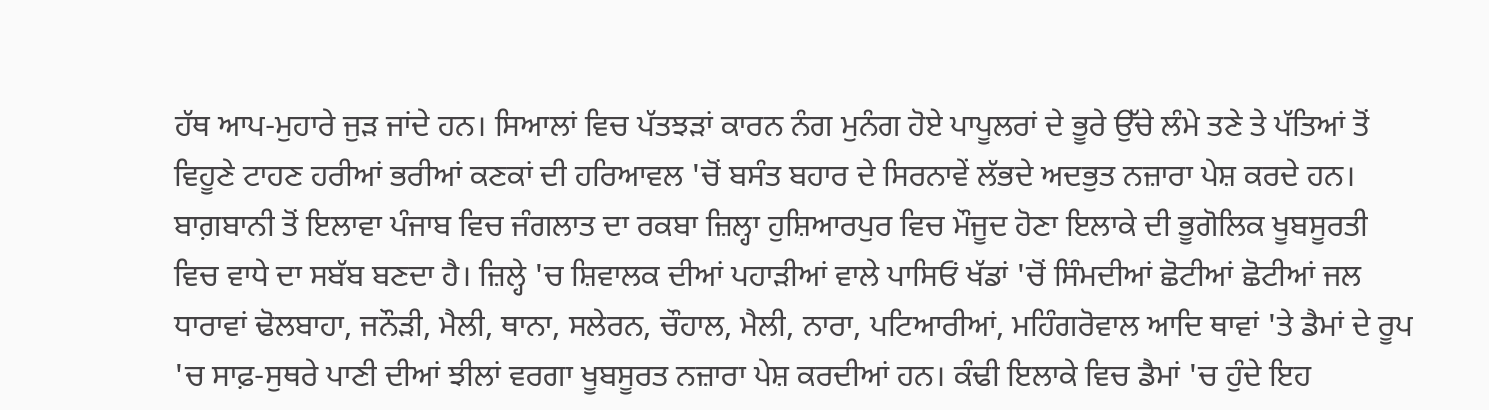ਹੱਥ ਆਪ-ਮੁਹਾਰੇ ਜੁੜ ਜਾਂਦੇ ਹਨ। ਸਿਆਲਾਂ ਵਿਚ ਪੱਤਝੜਾਂ ਕਾਰਨ ਨੰਗ ਮੁਨੰਗ ਹੋਏ ਪਾਪੂਲਰਾਂ ਦੇ ਭੂਰੇ ਉੱਚੇ ਲੰਮੇ ਤਣੇ ਤੇ ਪੱਤਿਆਂ ਤੋਂ ਵਿਹੂਣੇ ਟਾਹਣ ਹਰੀਆਂ ਭਰੀਆਂ ਕਣਕਾਂ ਦੀ ਹਰਿਆਵਲ 'ਚੋਂ ਬਸੰਤ ਬਹਾਰ ਦੇ ਸਿਰਨਾਵੇਂ ਲੱਭਦੇ ਅਦਭੁਤ ਨਜ਼ਾਰਾ ਪੇਸ਼ ਕਰਦੇ ਹਨ।
ਬਾਗ਼ਬਾਨੀ ਤੋਂ ਇਲਾਵਾ ਪੰਜਾਬ ਵਿਚ ਜੰਗਲਾਤ ਦਾ ਰਕਬਾ ਜ਼ਿਲ੍ਹਾ ਹੁਸ਼ਿਆਰਪੁਰ ਵਿਚ ਮੌਜੂਦ ਹੋਣਾ ਇਲਾਕੇ ਦੀ ਭੂਗੋਲਿਕ ਖੂਬਸੂਰਤੀ ਵਿਚ ਵਾਧੇ ਦਾ ਸਬੱਬ ਬਣਦਾ ਹੈ। ਜ਼ਿਲ੍ਹੇ 'ਚ ਸ਼ਿਵਾਲਕ ਦੀਆਂ ਪਹਾੜੀਆਂ ਵਾਲੇ ਪਾਸਿਓਂ ਖੱਡਾਂ 'ਚੋਂ ਸਿੰਮਦੀਆਂ ਛੋਟੀਆਂ ਛੋਟੀਆਂ ਜਲ ਧਾਰਾਵਾਂ ਢੋਲਬਾਹਾ, ਜਨੌੜੀ, ਮੈਲੀ, ਥਾਨਾ, ਸਲੇਰਨ, ਚੌਹਾਲ, ਮੈਲੀ, ਨਾਰਾ, ਪਟਿਆਰੀਆਂ, ਮਹਿੰਗਰੋਵਾਲ ਆਦਿ ਥਾਵਾਂ 'ਤੇ ਡੈਮਾਂ ਦੇ ਰੂਪ 'ਚ ਸਾਫ਼-ਸੁਥਰੇ ਪਾਣੀ ਦੀਆਂ ਝੀਲਾਂ ਵਰਗਾ ਖੂਬਸੂਰਤ ਨਜ਼ਾਰਾ ਪੇਸ਼ ਕਰਦੀਆਂ ਹਨ। ਕੰਢੀ ਇਲਾਕੇ ਵਿਚ ਡੈਮਾਂ 'ਚ ਹੁੰਦੇ ਇਹ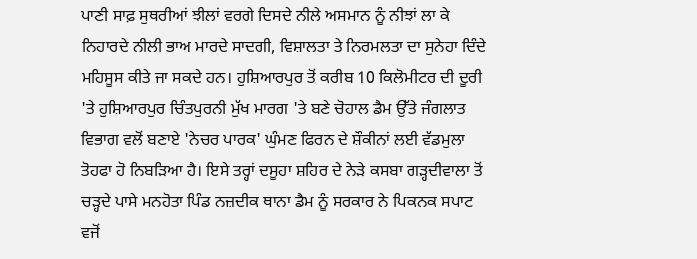ਪਾਣੀ ਸਾਫ਼ ਸੁਥਰੀਆਂ ਝੀਲਾਂ ਵਰਗੇ ਦਿਸਦੇ ਨੀਲੇ ਅਸਮਾਨ ਨੂੰ ਨੀਝਾਂ ਲਾ ਕੇ ਨਿਹਾਰਦੇ ਨੀਲੀ ਭਾਅ ਮਾਰਦੇ ਸਾਦਗੀ, ਵਿਸ਼ਾਲਤਾ ਤੇ ਨਿਰਮਲਤਾ ਦਾ ਸੁਨੇਹਾ ਦਿੰਦੇ ਮਹਿਸੂਸ ਕੀਤੇ ਜਾ ਸਕਦੇ ਹਨ। ਹੁਸ਼ਿਆਰਪੁਰ ਤੋਂ ਕਰੀਬ 10 ਕਿਲੋਮੀਟਰ ਦੀ ਦੂਰੀ 'ਤੇ ਹੁਸ਼ਿਆਰਪੁਰ ਚਿੰਤਪੁਰਨੀ ਮੁੱਖ ਮਾਰਗ 'ਤੇ ਬਣੇ ਚੋਹਾਲ ਡੈਮ ਉੱਤੇ ਜੰਗਲਾਤ ਵਿਭਾਗ ਵਲੋਂ ਬਣਾਏ 'ਨੇਚਰ ਪਾਰਕ' ਘੁੰਮਣ ਫਿਰਨ ਦੇ ਸ਼ੌਕੀਨਾਂ ਲਈ ਵੱਡਮੁਲਾ ਤੋਹਫਾ ਹੋ ਨਿਬੜਿਆ ਹੈ। ਇਸੇ ਤਰ੍ਹਾਂ ਦਸੂਹਾ ਸ਼ਹਿਰ ਦੇ ਨੇੜੇ ਕਸਬਾ ਗੜ੍ਹਦੀਵਾਲਾ ਤੋਂ ਚੜ੍ਹਦੇ ਪਾਸੇ ਮਨਹੋਤਾ ਪਿੰਡ ਨਜ਼ਦੀਕ ਥਾਨਾ ਡੈਮ ਨੂੰ ਸਰਕਾਰ ਨੇ ਪਿਕਨਕ ਸਪਾਟ ਵਜੋਂ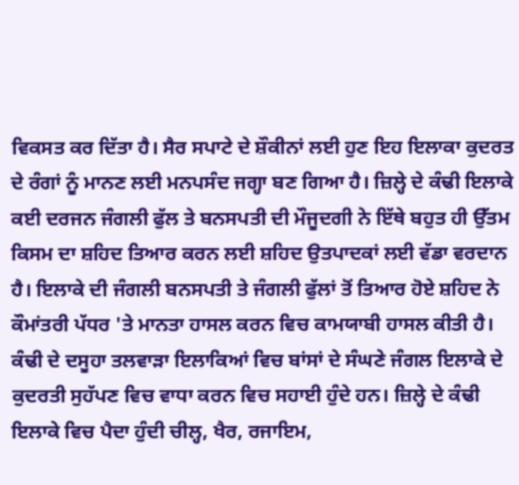ਵਿਕਸਤ ਕਰ ਦਿੱਤਾ ਹੈ। ਸੈਰ ਸਪਾਟੇ ਦੇ ਸ਼ੌਕੀਨਾਂ ਲਈ ਹੁਣ ਇਹ ਇਲਾਕਾ ਕੁਦਰਤ ਦੇ ਰੰਗਾਂ ਨੂੰ ਮਾਨਣ ਲਈ ਮਨਪਸੰਦ ਜਗ੍ਹਾ ਬਣ ਗਿਆ ਹੈ। ਜ਼ਿਲ੍ਹੇ ਦੇ ਕੰਢੀ ਇਲਾਕੇ ਕਈ ਦਰਜਨ ਜੰਗਲੀ ਫੁੱਲ ਤੇ ਬਨਸਪਤੀ ਦੀ ਮੌਜੂਦਗੀ ਨੇ ਇੱਥੇ ਬਹੁਤ ਹੀ ਉੱਤਮ ਕਿਸਮ ਦਾ ਸ਼ਹਿਦ ਤਿਆਰ ਕਰਨ ਲਈ ਸ਼ਹਿਦ ਉਤਪਾਦਕਾਂ ਲਈ ਵੱਡਾ ਵਰਦਾਨ ਹੈ। ਇਲਾਕੇ ਦੀ ਜੰਗਲੀ ਬਨਸਪਤੀ ਤੇ ਜੰਗਲੀ ਫੁੱਲਾਂ ਤੋਂ ਤਿਆਰ ਹੋਏ ਸ਼ਹਿਦ ਨੇ ਕੌਮਾਂਤਰੀ ਪੱਧਰ 'ਤੇ ਮਾਨਤਾ ਹਾਸਲ ਕਰਨ ਵਿਚ ਕਾਮਯਾਬੀ ਹਾਸਲ ਕੀਤੀ ਹੈ। ਕੰਢੀ ਦੇ ਦਸੂਹਾ ਤਲਵਾੜਾ ਇਲਾਕਿਆਂ ਵਿਚ ਬਾਂਸਾਂ ਦੇ ਸੰਘਣੇ ਜੰਗਲ ਇਲਾਕੇ ਦੇ ਕੁਦਰਤੀ ਸੁਹੱਪਣ ਵਿਚ ਵਾਧਾ ਕਰਨ ਵਿਚ ਸਹਾਈ ਹੁੰਦੇ ਹਨ। ਜ਼ਿਲ੍ਹੇ ਦੇ ਕੰਢੀ ਇਲਾਕੇ ਵਿਚ ਪੈਦਾ ਹੁੰਦੀ ਚੀਲ੍ਹ, ਖੈਰ, ਰਜਾਇਮ,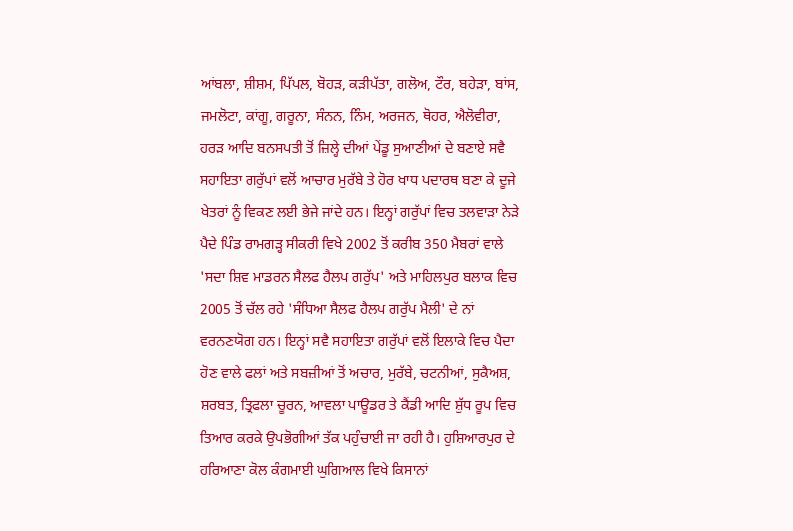ਆਂਬਲਾ, ਸ਼ੀਸ਼ਮ, ਪਿੱਪਲ, ਬੋਹੜ, ਕੜੀਪੱਤਾ, ਗਲੋਅ, ਟੌਰ, ਬਹੇੜਾ, ਬਾਂਸ, ਜਮਲੋਟਾ, ਕਾਂਗੂ, ਗਰੂਨਾ, ਸੰਨਨ, ਨਿੰਮ, ਅਰਜਨ, ਥੋਹਰ, ਐਲੋਵੀਰਾ, ਹਰੜ ਆਦਿ ਬਨਸਪਤੀ ਤੋਂ ਜ਼ਿਲ੍ਹੇ ਦੀਆਂ ਪੇਂਡੂ ਸੁਆਣੀਆਂ ਦੇ ਬਣਾਏ ਸਵੈ ਸਹਾਇਤਾ ਗਰੁੱਪਾਂ ਵਲੋਂ ਆਚਾਰ ਮੁਰੱਬੇ ਤੇ ਹੋਰ ਖਾਧ ਪਦਾਰਥ ਬਣਾ ਕੇ ਦੂਜੇ ਖੇਤਰਾਂ ਨੂੰ ਵਿਕਣ ਲਈ ਭੇਜੇ ਜਾਂਦੇ ਹਨ। ਇਨ੍ਹਾਂ ਗਰੁੱਪਾਂ ਵਿਚ ਤਲਵਾੜਾ ਨੇੜੇ ਪੈਦੇ ਪਿੰਡ ਰਾਮਗੜ੍ਹ ਸੀਕਰੀ ਵਿਖੇ 2002 ਤੋਂ ਕਰੀਬ 350 ਮੈਬਰਾਂ ਵਾਲੇ 'ਸਦਾ ਸ਼ਿਵ ਮਾਡਰਨ ਸੈਲਫ ਹੈਲਪ ਗਰੁੱਪ' ਅਤੇ ਮਾਹਿਲਪੁਰ ਬਲਾਕ ਵਿਚ 2005 ਤੋਂ ਚੱਲ ਰਹੇ 'ਸੰਧਿਆ ਸੈਲਫ ਹੈਲਪ ਗਰੁੱਪ ਮੈਲੀ' ਦੇ ਨਾਂ ਵਰਨਣਯੋਗ ਹਨ। ਇਨ੍ਹਾਂ ਸਵੈ ਸਹਾਇਤਾ ਗਰੁੱਪਾਂ ਵਲੋਂ ਇਲਾਕੇ ਵਿਚ ਪੈਦਾ ਹੋਣ ਵਾਲੇ ਫਲਾਂ ਅਤੇ ਸਬਜ਼ੀਆਂ ਤੋਂ ਅਚਾਰ, ਮੁਰੱਬੇ, ਚਟਨੀਆਂ, ਸੁਕੈਅਸ਼, ਸ਼ਰਬਤ, ਤ੍ਰਿਫਲਾ ਚੂਰਨ, ਆਵਲਾ ਪਾਊਡਰ ਤੇ ਕੈਂਡੀ ਆਦਿ ਸ਼ੁੱਧ ਰੂਪ ਵਿਚ ਤਿਆਰ ਕਰਕੇ ਉਪਭੋਗੀਆਂ ਤੱਕ ਪਹੁੰਚਾਈ ਜਾ ਰਹੀ ਹੈ। ਹੁਸ਼ਿਆਰਪੁਰ ਦੇ ਹਰਿਆਣਾ ਕੋਲ ਕੰਗਮਾਈ ਘੁਗਿਆਲ ਵਿਖੇ ਕਿਸਾਨਾਂ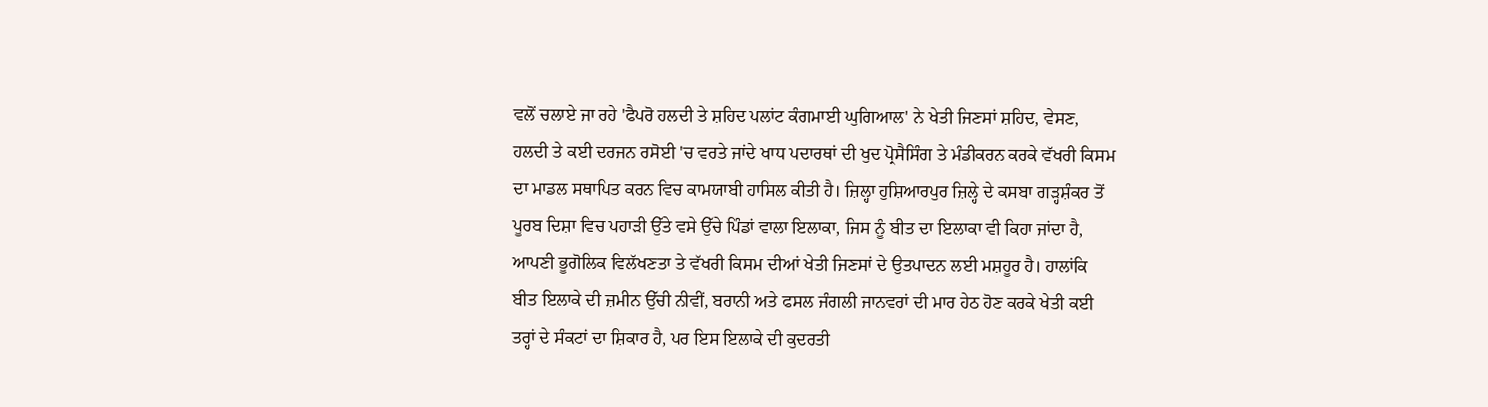ਵਲੋਂ ਚਲਾਏ ਜਾ ਰਹੇ 'ਫੈਪਰੋ ਹਲਦੀ ਤੇ ਸ਼ਹਿਦ ਪਲਾਂਟ ਕੰਗਮਾਈ ਘੁਗਿਆਲ' ਨੇ ਖੇਤੀ ਜਿਣਸਾਂ ਸ਼ਹਿਦ, ਵੇਸਣ, ਹਲਦੀ ਤੇ ਕਈ ਦਰਜਨ ਰਸੋਈ 'ਚ ਵਰਤੇ ਜਾਂਦੇ ਖਾਧ ਪਦਾਰਥਾਂ ਦੀ ਖੁਦ ਪ੍ਰੋਸੈਸਿੰਗ ਤੇ ਮੰਡੀਕਰਨ ਕਰਕੇ ਵੱਖਰੀ ਕਿਸਮ ਦਾ ਮਾਡਲ ਸਥਾਪਿਤ ਕਰਨ ਵਿਚ ਕਾਮਯਾਬੀ ਹਾਸਿਲ ਕੀਤੀ ਹੈ। ਜ਼ਿਲ੍ਹਾ ਹੁਸ਼ਿਆਰਪੁਰ ਜ਼ਿਲ੍ਹੇ ਦੇ ਕਸਬਾ ਗੜ੍ਹਸ਼ੰਕਰ ਤੋਂ ਪੂਰਬ ਦਿਸ਼ਾ ਵਿਚ ਪਹਾੜੀ ਉੱਤੇ ਵਸੇ ਉੱਚੇ ਪਿੰਡਾਂ ਵਾਲਾ ਇਲਾਕਾ, ਜਿਸ ਨੂੰ ਬੀਤ ਦਾ ਇਲਾਕਾ ਵੀ ਕਿਹਾ ਜਾਂਦਾ ਹੈ, ਆਪਣੀ ਭੂਗੋਲਿਕ ਵਿਲੱਖਣਤਾ ਤੇ ਵੱਖਰੀ ਕਿਸਮ ਦੀਆਂ ਖੇਤੀ ਜਿਣਸਾਂ ਦੇ ਉਤਪਾਦਨ ਲਈ ਮਸ਼ਹੂਰ ਹੈ। ਹਾਲਾਂਕਿ ਬੀਤ ਇਲਾਕੇ ਦੀ ਜ਼ਮੀਨ ਉੱਚੀ ਨੀਵੀਂ, ਬਰਾਨੀ ਅਤੇ ਫਸਲ ਜੰਗਲੀ ਜਾਨਵਰਾਂ ਦੀ ਮਾਰ ਹੇਠ ਹੋਣ ਕਰਕੇ ਖੇਤੀ ਕਈ ਤਰ੍ਹਾਂ ਦੇ ਸੰਕਟਾਂ ਦਾ ਸ਼ਿਕਾਰ ਹੈ, ਪਰ ਇਸ ਇਲਾਕੇ ਦੀ ਕੁਦਰਤੀ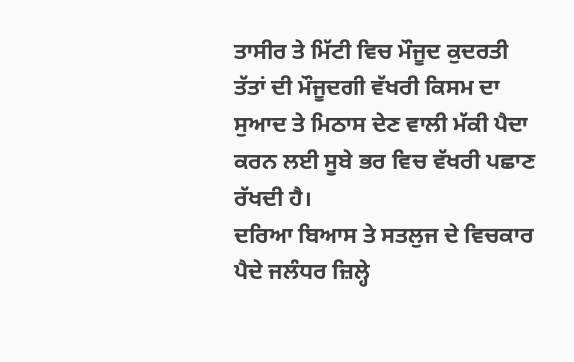ਤਾਸੀਰ ਤੇ ਮਿੱਟੀ ਵਿਚ ਮੌਜੂਦ ਕੁਦਰਤੀ ਤੱਤਾਂ ਦੀ ਮੌਜੂਦਗੀ ਵੱਖਰੀ ਕਿਸਮ ਦਾ ਸੁਆਦ ਤੇ ਮਿਠਾਸ ਦੇਣ ਵਾਲੀ ਮੱਕੀ ਪੈਦਾ ਕਰਨ ਲਈ ਸੂਬੇ ਭਰ ਵਿਚ ਵੱਖਰੀ ਪਛਾਣ ਰੱਖਦੀ ਹੈ।
ਦਰਿਆ ਬਿਆਸ ਤੇ ਸਤਲੁਜ ਦੇ ਵਿਚਕਾਰ ਪੈਦੇ ਜਲੰਧਰ ਜ਼ਿਲ੍ਹੇ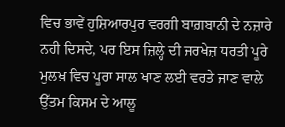ਵਿਚ ਭਾਵੇਂ ਹੁਸ਼ਿਆਰਪੁਰ ਵਰਗੀ ਬਾਗ਼ਬਾਨੀ ਦੇ ਨਜ਼ਾਰੇ ਨਹੀ ਦਿਸਦੇ, ਪਰ ਇਸ ਜ਼ਿਲ੍ਹੇ ਦੀ ਜਰਖੇਜ਼ ਧਰਤੀ ਪੂਰੇ ਮੁਲਖ਼ ਵਿਚ ਪੂਰਾ ਸਾਲ ਖਾਣ ਲਈ ਵਰਤੇ ਜਾਣ ਵਾਲੇ ਉੱਤਮ ਕਿਸਮ ਦੇ ਆਲੂ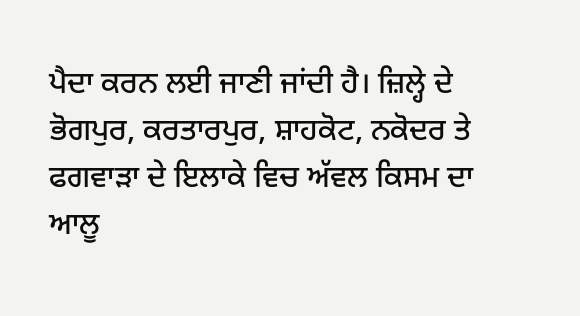ਪੈਦਾ ਕਰਨ ਲਈ ਜਾਣੀ ਜਾਂਦੀ ਹੈ। ਜ਼ਿਲ੍ਹੇ ਦੇ ਭੋਗਪੁਰ, ਕਰਤਾਰਪੁਰ, ਸ਼ਾਹਕੋਟ, ਨਕੋਦਰ ਤੇ ਫਗਵਾੜਾ ਦੇ ਇਲਾਕੇ ਵਿਚ ਅੱਵਲ ਕਿਸਮ ਦਾ ਆਲੂ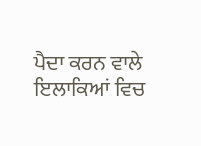ਪੈਦਾ ਕਰਨ ਵਾਲੇ ਇਲਾਕਿਆਂ ਵਿਚ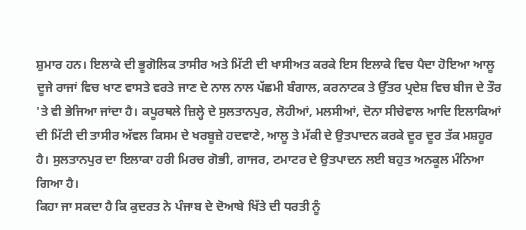ਸ਼ੁਮਾਰ ਹਨ। ਇਲਾਕੇ ਦੀ ਭੂਗੋਲਿਕ ਤਾਸੀਰ ਅਤੇ ਮਿੱਟੀ ਦੀ ਖਾਸੀਅਤ ਕਰਕੇ ਇਸ ਇਲਾਕੇ ਵਿਚ ਪੈਦਾ ਹੋਇਆ ਆਲੂ ਦੂਜੇ ਰਾਜਾਂ ਵਿਚ ਖਾਣ ਵਾਸਤੇ ਵਰਤੇ ਜਾਣ ਦੇ ਨਾਲ ਨਾਲ ਪੱਛਮੀ ਬੰਗਾਲ, ਕਰਨਾਟਕ ਤੇ ਉੱਤਰ ਪ੍ਰਦੇਸ਼ ਵਿਚ ਬੀਜ ਦੇ ਤੌਰ 'ਤੇ ਵੀ ਭੇਜਿਆ ਜਾਂਦਾ ਹੈ। ਕਪੂਰਥਲੇ ਜ਼ਿਲ੍ਹੇ ਦੇ ਸੁਲਤਾਨਪੁਰ, ਲੋਹੀਆਂ, ਮਲਸੀਆਂ, ਦੋਨਾ ਸੀਚੇਵਾਲ ਆਦਿ ਇਲਾਕਿਆਂ ਦੀ ਮਿੱਟੀ ਦੀ ਤਾਸੀਰ ਅੱਵਲ ਕਿਸਮ ਦੇ ਖਰਬੂਜ਼ੇ ਹਦਵਾਣੇ, ਆਲੂ ਤੇ ਮੱਕੀ ਦੇ ਉਤਪਾਦਨ ਕਰਕੇ ਦੂਰ ਦੂਰ ਤੱਕ ਮਸ਼ਹੂਰ ਹੈ। ਸੁਲਤਾਨਪੁਰ ਦਾ ਇਲਾਕਾ ਹਰੀ ਮਿਰਚ ਗੋਭੀ, ਗਾਜਰ, ਟਮਾਟਰ ਦੇ ਉਤਪਾਦਨ ਲਈ ਬਹੁਤ ਅਨਕੂਲ ਮੰਨਿਆ ਗਿਆ ਹੈ।
ਕਿਹਾ ਜਾ ਸਕਦਾ ਹੈ ਕਿ ਕੁਦਰਤ ਨੇ ਪੰਜਾਬ ਦੇ ਦੋਆਬੇ ਖਿੱਤੇ ਦੀ ਧਰਤੀ ਨੂੰ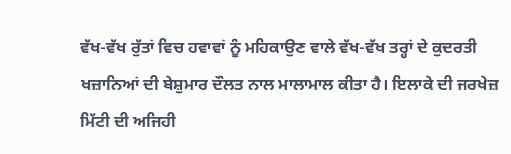ਵੱਖ-ਵੱਖ ਰੁੱਤਾਂ ਵਿਚ ਹਵਾਵਾਂ ਨੂੰ ਮਹਿਕਾਉਣ ਵਾਲੇ ਵੱਖ-ਵੱਖ ਤਰ੍ਹਾਂ ਦੇ ਕੁਦਰਤੀ ਖਜ਼ਾਨਿਆਂ ਦੀ ਬੇਸ਼ੁਮਾਰ ਦੌਲਤ ਨਾਲ ਮਾਲਾਮਾਲ ਕੀਤਾ ਹੈ। ਇਲਾਕੇ ਦੀ ਜਰਖੇਜ਼ ਮਿੱਟੀ ਦੀ ਅਜਿਹੀ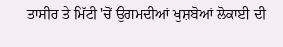ਤਾਸੀਰ ਤੇ ਮਿੱਟੀ 'ਚੋਂ ਉਗਮਦੀਆਂ ਖੁਸ਼ਬੋਆਂ ਲੋਕਾਈ ਦੀ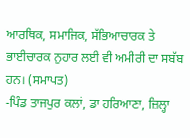ਆਰਥਿਕ, ਸਮਾਜਿਕ, ਸੱਭਿਆਚਾਰਕ ਤੇ ਭਾਈਚਾਰਕ ਨੁਹਾਰ ਲਈ ਵੀ ਅਮੀਰੀ ਦਾ ਸਬੱਬ ਹਨ। (ਸਮਾਪਤ)
-ਪਿੰਡ ਤਾਜਪੁਰ ਕਲਾਂ, ਡਾ ਹਰਿਆਣਾ, ਜ਼ਿਲ੍ਹਾ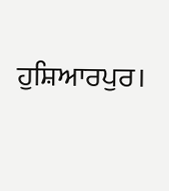ਹੁਸ਼ਿਆਰਪੁਰ।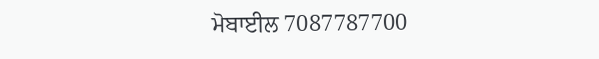ਮੋਬਾਈਲ 7087787700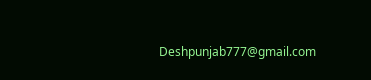Deshpunjab777@gmail.com